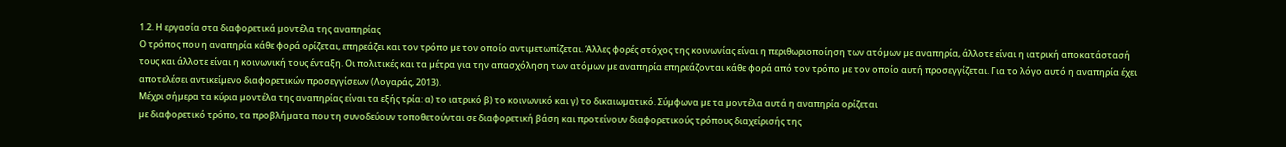1.2. Η εργασία στα διαφορετικά µοντέλα της αναπηρίας
Ο τρόπος που η αναπηρία κάθε φορά ορίζεται, επηρεάζει και τον τρόπο µε τον οποίο αντιµετωπίζεται. Άλλες φορές στόχος της κοινωνίας είναι η περιθωριοποίηση των ατόµων µε αναπηρία, άλλοτε είναι η ιατρική αποκατάστασή τους και άλλοτε είναι η κοινωνική τους ένταξη. Οι πολιτικές και τα µέτρα για την απασχόληση των ατόµων µε αναπηρία επηρεάζονται κάθε φορά από τον τρόπο µε τον οποίο αυτή προσεγγίζεται. Για το λόγο αυτό η αναπηρία έχει αποτελέσει αντικείµενο διαφορετικών προσεγγίσεων (Λογαράς, 2013).
Μέχρι σήµερα τα κύρια µοντέλα της αναπηρίας είναι τα εξής τρία: α) το ιατρικό β) το κοινωνικό και γ) το δικαιωµατικό. Σύµφωνα µε τα µοντέλα αυτά η αναπηρία ορίζεται
µε διαφορετικό τρόπο, τα προβλήµατα που τη συνοδεύουν τοποθετούνται σε διαφορετική βάση και προτείνουν διαφορετικούς τρόπους διαχείρισής της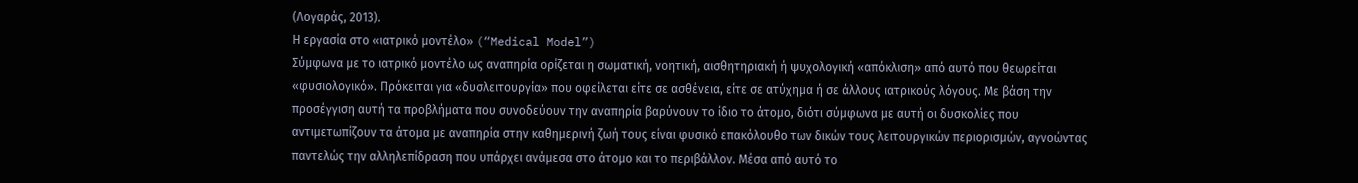(Λογαράς, 2013).
Η εργασία στο «ιατρικό µοντέλο» (“Medical Model”)
Σύµφωνα µε το ιατρικό µοντέλο ως αναπηρία ορίζεται η σωµατική, νοητική, αισθητηριακή ή ψυχολογική «απόκλιση» από αυτό που θεωρείται «φυσιολογικό». Πρόκειται για «δυσλειτουργία» που οφείλεται είτε σε ασθένεια, είτε σε ατύχηµα ή σε άλλους ιατρικούς λόγους. Με βάση την προσέγγιση αυτή τα προβλήµατα που συνοδεύουν την αναπηρία βαρύνουν το ίδιο το άτοµο, διότι σύµφωνα µε αυτή οι δυσκολίες που αντιµετωπίζουν τα άτοµα µε αναπηρία στην καθηµερινή ζωή τους είναι φυσικό επακόλουθο των δικών τους λειτουργικών περιορισµών, αγνοώντας παντελώς την αλληλεπίδραση που υπάρχει ανάµεσα στο άτοµο και το περιβάλλον. Μέσα από αυτό το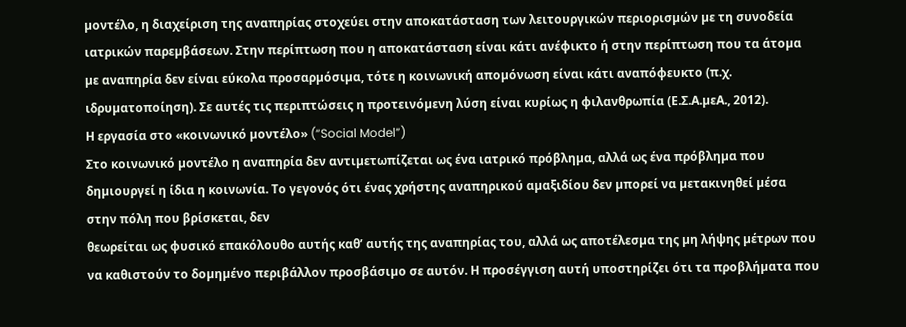µοντέλο, η διαχείριση της αναπηρίας στοχεύει στην αποκατάσταση των λειτουργικών περιορισµών µε τη συνοδεία ιατρικών παρεµβάσεων. Στην περίπτωση που η αποκατάσταση είναι κάτι ανέφικτο ή στην περίπτωση που τα άτοµα µε αναπηρία δεν είναι εύκολα προσαρµόσιµα, τότε η κοινωνική αποµόνωση είναι κάτι αναπόφευκτο (π.χ. ιδρυµατοποίηση). Σε αυτές τις περιπτώσεις η προτεινόµενη λύση είναι κυρίως η φιλανθρωπία (Ε.Σ.Α.µεΑ., 2012).
Η εργασία στο «κοινωνικό µοντέλο» (“Social Model”)
Στο κοινωνικό µοντέλο η αναπηρία δεν αντιµετωπίζεται ως ένα ιατρικό πρόβληµα, αλλά ως ένα πρόβληµα που δηµιουργεί η ίδια η κοινωνία. Το γεγονός ότι ένας χρήστης αναπηρικού αµαξιδίου δεν µπορεί να µετακινηθεί µέσα στην πόλη που βρίσκεται, δεν
θεωρείται ως φυσικό επακόλουθο αυτής καθ’ αυτής της αναπηρίας του, αλλά ως αποτέλεσµα της µη λήψης µέτρων που να καθιστούν το δοµηµένο περιβάλλον προσβάσιµο σε αυτόν. Η προσέγγιση αυτή υποστηρίζει ότι τα προβλήµατα που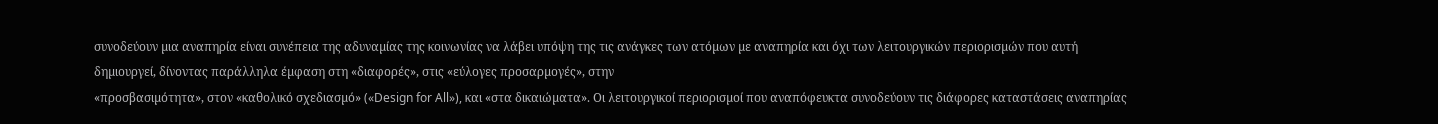συνοδεύουν µια αναπηρία είναι συνέπεια της αδυναµίας της κοινωνίας να λάβει υπόψη της τις ανάγκες των ατόµων µε αναπηρία και όχι των λειτουργικών περιορισµών που αυτή δηµιουργεί, δίνοντας παράλληλα έµφαση στη «διαφορές», στις «εύλογες προσαρµογές», στην
«προσβασιµότητα», στον «καθολικό σχεδιασµό» («Design for All»), και «στα δικαιώµατα». Οι λειτουργικοί περιορισµοί που αναπόφευκτα συνοδεύουν τις διάφορες καταστάσεις αναπηρίας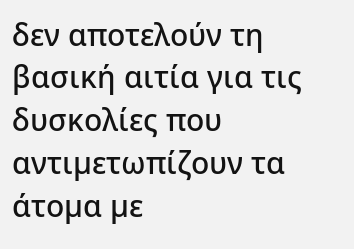δεν αποτελούν τη βασική αιτία για τις δυσκολίες που αντιµετωπίζουν τα άτοµα µε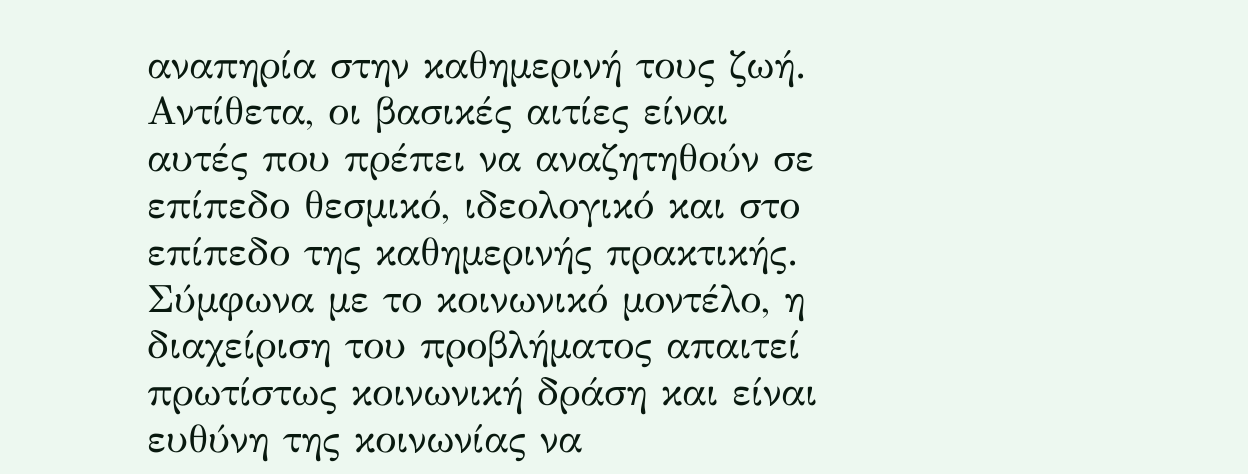αναπηρία στην καθηµερινή τους ζωή. Αντίθετα, οι βασικές αιτίες είναι αυτές που πρέπει να αναζητηθούν σε επίπεδο θεσµικό, ιδεολογικό και στο επίπεδο της καθηµερινής πρακτικής. Σύµφωνα µε το κοινωνικό µοντέλο, η διαχείριση του προβλήµατος απαιτεί πρωτίστως κοινωνική δράση και είναι ευθύνη της κοινωνίας να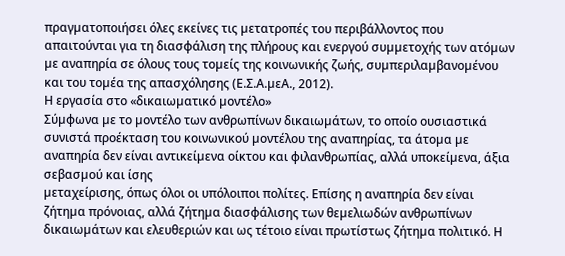πραγµατοποιήσει όλες εκείνες τις µετατροπές του περιβάλλοντος που απαιτούνται για τη διασφάλιση της πλήρους και ενεργού συµµετοχής των ατόµων µε αναπηρία σε όλους τους τοµείς της κοινωνικής ζωής, συµπεριλαµβανοµένου και του τοµέα της απασχόλησης (Ε.Σ.Α.µεΑ., 2012).
Η εργασία στο «δικαιωµατικό µοντέλο»
Σύµφωνα µε το µοντέλο των ανθρωπίνων δικαιωµάτων, το οποίο ουσιαστικά συνιστά προέκταση του κοινωνικού µοντέλου της αναπηρίας, τα άτοµα µε αναπηρία δεν είναι αντικείµενα οίκτου και φιλανθρωπίας, αλλά υποκείµενα, άξια σεβασµού και ίσης
µεταχείρισης, όπως όλοι οι υπόλοιποι πολίτες. Επίσης η αναπηρία δεν είναι ζήτηµα πρόνοιας, αλλά ζήτηµα διασφάλισης των θεµελιωδών ανθρωπίνων δικαιωµάτων και ελευθεριών και ως τέτοιο είναι πρωτίστως ζήτηµα πολιτικό. Η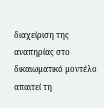διαχείριση της αναπηρίας στο δικαιωµατικό µοντέλο απαιτεί τη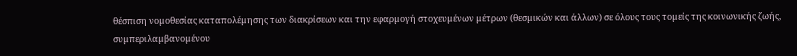θέσπιση νοµοθεσίας καταπολέµησης των διακρίσεων και την εφαρµογή στοχευµένων µέτρων (θεσµικών και άλλων) σε όλους τους τοµείς της κοινωνικής ζωής, συµπεριλαµβανοµένου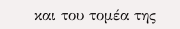και του τοµέα της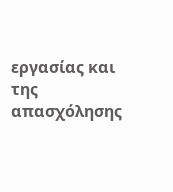εργασίας και της απασχόλησης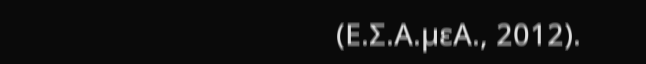(Ε.Σ.Α.µεΑ., 2012).